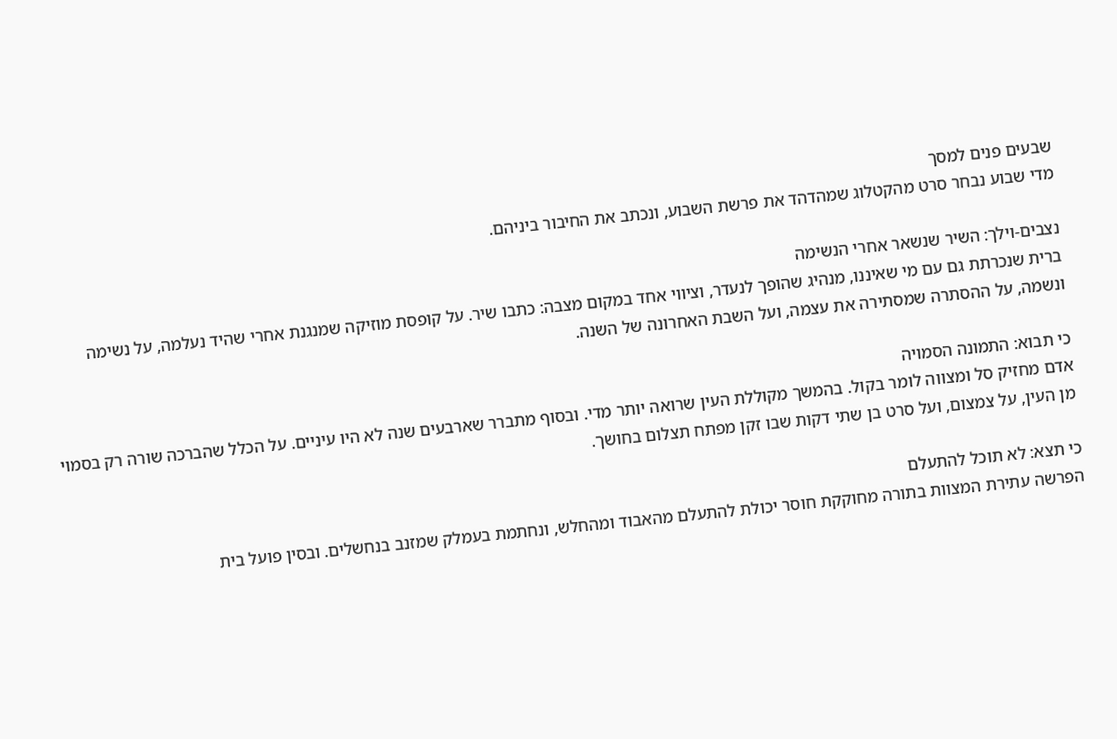שבעים פנים למסך
מדי שבוע נבחר סרט מהקטלוג שמהדהד את פרשת השבוע, ונכתב את החיבור ביניהם.

נצבים-וילך: השיר שנשאר אחרי הנשימה
ברית שנכרתת גם עם מי שאיננו, מנהיג שהופך לנעדר, וציווי אחד במקום מצבה: כתבו שיר. על קופסת מוזיקה שמנגנת אחרי שהיד נעלמה, על נשימה ונשמה, על ההסתרה שמסתירה את עצמה, ועל השבת האחרונה של השנה.

כי תבוא: התמונה הסמויה
אדם מחזיק סל ומצווה לומר בקול. בהמשך מקוללת העין שרואה יותר מדי. ובסוף מתברר שארבעים שנה לא היו עיניים. על הכלל שהברכה שורה רק בסמוי מן העין, על צמצום, ועל סרט בן שתי דקות שבו זקן מפתח תצלום בחושך.

כי תצא: לא תוכל להתעלם
הפרשה עתירת המצוות בתורה מחוקקת חוסר יכולת להתעלם מהאבוד ומהחלש, ונחתמת בעמלק שמזנב בנחשלים. ובסין פועל בית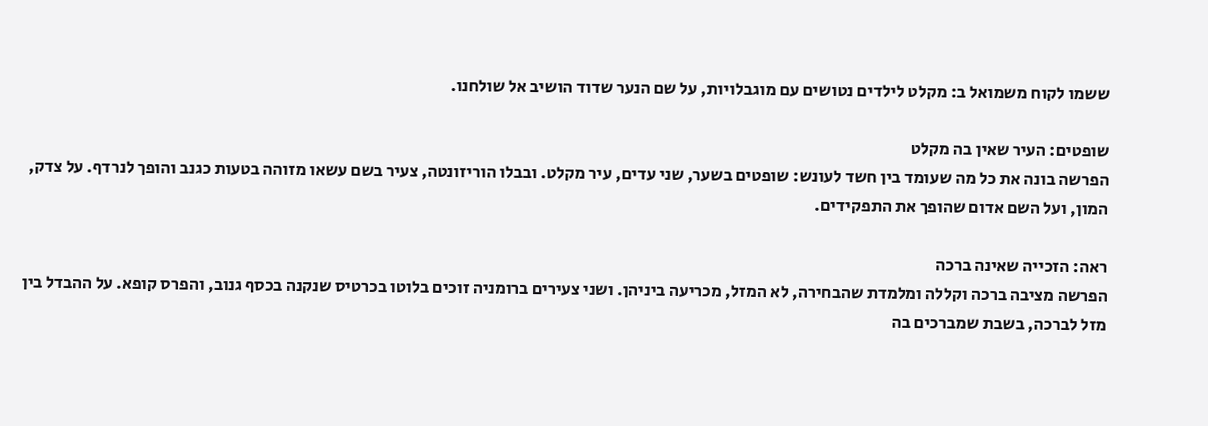ששמו לקוח משמואל ב: מקלט לילדים נטושים עם מוגבלויות, על שם הנער שדוד הושיב אל שולחנו.

שופטים: העיר שאין בה מקלט
הפרשה בונה את כל מה שעומד בין חשד לעונש: שופטים בשער, שני עדים, עיר מקלט. ובבלו הוריזונטה, צעיר בשם עשאו מזוהה בטעות כגנב והופך לנרדף. על צדק, המון, ועל השם אדום שהופך את התפקידים.

ראה: הזכייה שאינה ברכה
הפרשה מציבה ברכה וקללה ומלמדת שהבחירה, לא המזל, מכריעה ביניהן. ושני צעירים ברומניה זוכים בלוטו בכרטיס שנקנה בכסף גנוב, והפרס קופא. על ההבדל בין מזל לברכה, בשבת שמברכים בה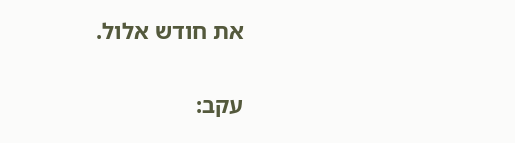את חודש אלול.

עקב: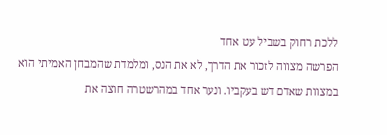ללכת רחוק בשביל עט אחד
הפרשה מצווה לזכור את הדרך, לא את הנס, ומלמדת שהמבחן האמיתי הוא במצוות שאדם דש בעקביו. ונער אחד במהרשטרה חוצה את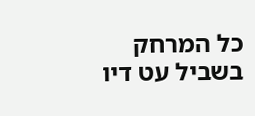כל המרחק בשביל עט דיו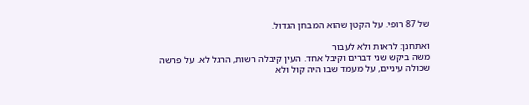של 87 רופי. על הקטן שהוא המבחן הגדול.

ואתחנן: לראות ולא לעבור
משה ביקש שני דברים וקיבל אחד. העין קיבלה רשות, הרגל לא. על פרשה שכולה עיניים, על מעמד שבו היה קול ולא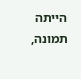הייתה תמונה,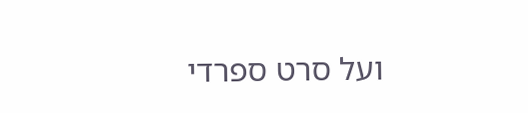ועל סרט ספרדי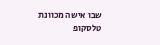שבו אישה מכוונת טלסקופ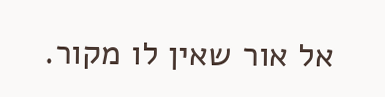אל אור שאין לו מקור.